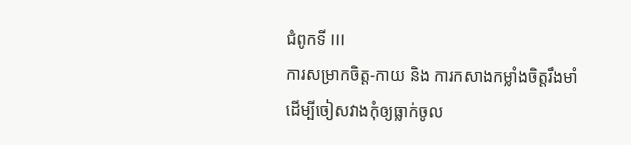ជំពូកទី III
ការសម្រាកចិត្ត-កាយ និង ការកសាងកម្លាំងចិត្តរឹងមាំ
ដើម្បីចៀសវាងកុំឲ្យធ្លាក់ចូល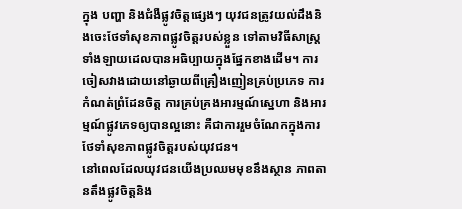ក្នុង បញ្ហា និងជំងឺផ្លូវចិត្តផ្សេងៗ យុវជនត្រូវយល់ដឹងនិងចេះថែទាំសុខភាពផ្លូវចិត្តរបស់ខ្លួន ទៅតាមវិធីសាស្ត្រទាំងឡាយដេលបានអធិប្បាយក្នុងផ្នែកខាងដើម។ ការចៀសវាងដោយនៅឆ្ងាយពីគ្រឿងញៀនគ្រប់ប្រភេទ ការកំណត់ព្រំដែនចិត្ត ការគ្រប់គ្រងអារម្មណ៍ស្នេហា និងអារម្មណ៍ផ្លូវភេទឲ្យបានល្អនោះ គឺជាការរួមចំណែកក្នុងការថែទាំសុខភាពផ្លូវចិត្តរបស់យុវជន។
នៅពេលដែលយុវជនយើងប្រឈមមុខនឹងស្ថាន ភាពតានតឹងផ្លូវចិត្តនិង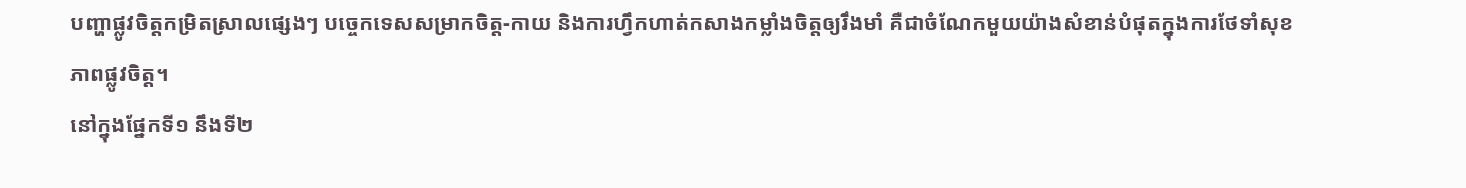បញ្ហាផ្លូវចិត្តកម្រិតស្រាលផ្សេងៗ បច្ចេកទេសសម្រាកចិត្ត-កាយ និងការហ្វឹកហាត់កសាងកម្លាំងចិត្តឲ្យរឹងមាំ គឺជាចំណែកមួយយ៉ាងសំខាន់បំផុតក្នុងការថែទាំសុខភាពផ្លូវចិត្ត។
នៅក្នុងផ្នែកទី១ នឹងទី២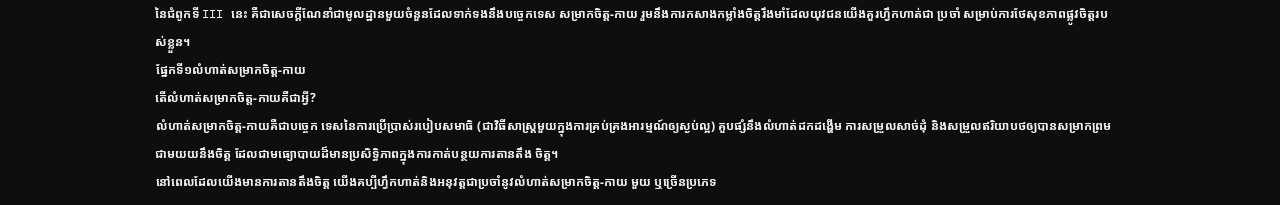នៃជំពូកទី III នេះ គឺជាសេចក្តីណែនាំជាមូលដ្ឋានមួយចំនួនដែលទាក់ទងនឹងបច្ចេកទេស សម្រាកចិត្ត-កាយ រួមនឹងការកសាងកម្លាំងចិត្តរឹងមាំដែលយុវជនយើងគួរហ្វឹកហាត់ជា ប្រចាំ សម្រាប់ការថែសុខភាពផ្លូវចិត្តរបស់ខ្លួន។
ផ្នែកទី១លំហាត់សម្រាកចិត្ត-កាយ
តើលំហាត់សម្រាកចិត្ត-កាយគឺជាអ្វី?
លំហាត់សម្រាកចិត្ត-កាយគឺជាបច្ចេក ទេសនៃការប្រើប្រាស់របៀបសមាធិ (ជាវិធីសាស្ត្រមួយក្នុងការគ្រប់គ្រងអារម្មណ៍ឲ្យស្ងប់ល្អ) គួបផ្សំនឹងលំហាត់ដកដង្ហើម ការសម្រួលសាច់ដុំ និងសម្រួលឥរិយាបថឲ្យបានសម្រាកព្រមជាមយយនឹងចិត្ត ដែលជាមធ្យោបាយដ៏មានប្រសិទ្ធិភាពក្នុងការកាត់បន្ថយការតានតឹង ចិត្ត។
នៅពេលដែលយើងមានការតានតឹងចិត្ត យើងគប្បីហ្វឹកហាត់និងអនុវត្តជាប្រចាំនូវលំហាត់សម្រាកចិត្ត-កាយ មួយ ឬច្រើនប្រភេទ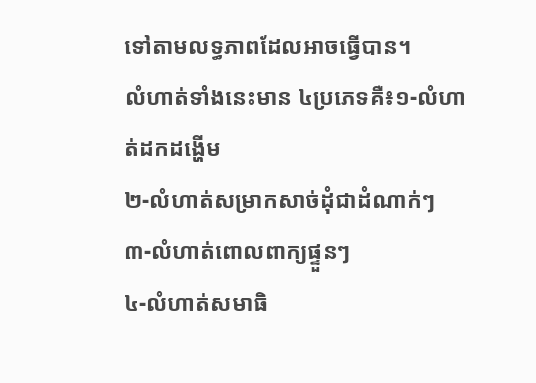ទៅតាមលទ្ធភាពដែលអាចធ្វើបាន។
លំហាត់ទាំងនេះមាន ៤ប្រភេទគឺ៖១-លំហាត់ដកដង្ហើម
២-លំហាត់សម្រាកសាច់ដុំជាដំណាក់ៗ
៣-លំហាត់ពោលពាក្យផ្ទួនៗ
៤-លំហាត់សមាធិ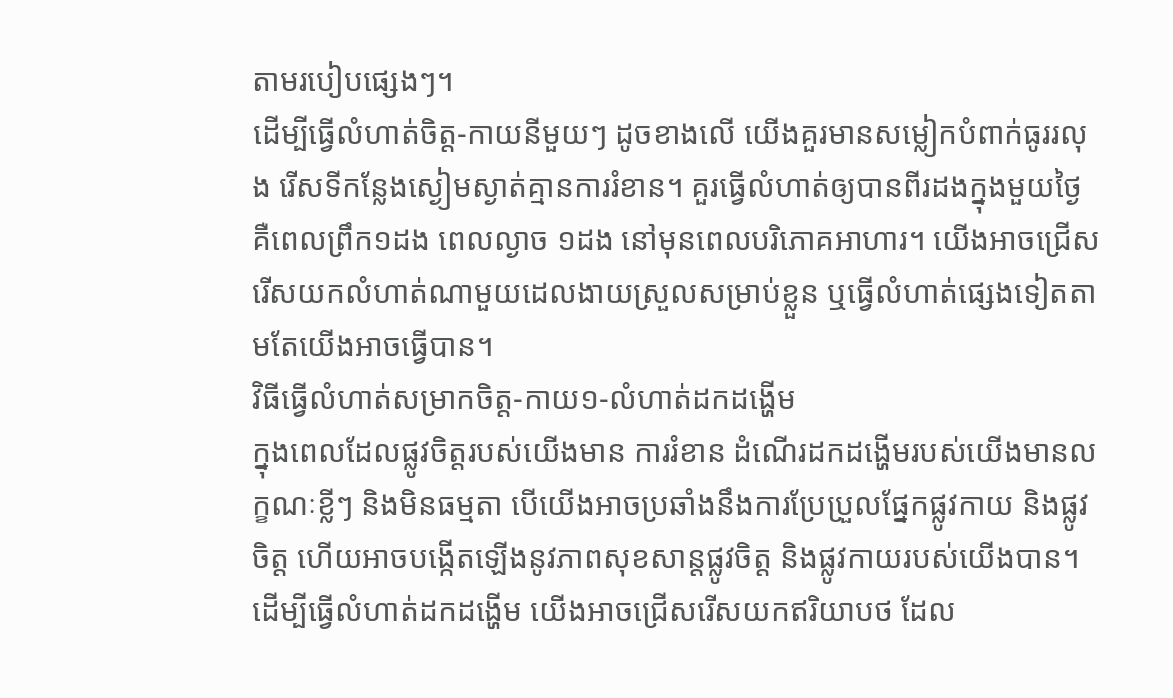តាមរបៀបផ្សេងៗ។
ដើម្បីធ្វើលំហាត់ចិត្ត-កាយនីមួយៗ ដូចខាងលើ យើងគួរមានសម្លៀកបំពាក់ធូររលុង រើសទីកន្លែងស្ងៀមស្ងាត់គ្មានការរំខាន។ គួរធ្វើលំហាត់ឲ្យបានពីរដងក្នុងមួយថ្ងៃ គឺពេលព្រឹក១ដង ពេលល្ងាច ១ដង នៅមុនពេលបរិភោគអាហារ។ យើងអាចជ្រើសរើសយកលំហាត់ណាមួយដេលងាយស្រួលសម្រាប់ខ្លួន ឬធ្វើលំហាត់ផ្សេងទៀតតាមតែយើងអាចធ្វើបាន។
វិធីធ្វើលំហាត់សម្រាកចិត្ត-កាយ១-លំហាត់ដកដង្ហើម
ក្នុងពេលដែលផ្លូវចិត្តរបស់យើងមាន ការរំខាន ដំណើរដកដង្ហើមរបស់យើងមានលក្ខណៈខ្លីៗ និងមិនធម្មតា បើយើងអាចប្រឆាំងនឹងការប្រែប្រួលផ្នែកផ្លូវកាយ និងផ្លូវចិត្ត ហើយអាចបង្កើតឡើងនូវភាពសុខសាន្តផ្លូវចិត្ត និងផ្លូវកាយរបស់យើងបាន។
ដើម្បីធ្វើលំហាត់ដកដង្ហើម យើងអាចជ្រើសរើសយកឥរិយាបថ ដែល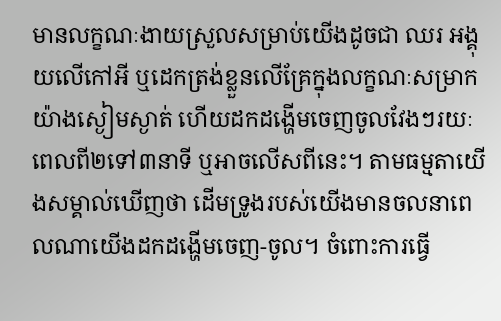មានលក្ខណៈងាយស្រួលសម្រាប់យើងដូចជា ឈរ អង្គុយលើកៅអី ឬដេកត្រង់ខ្លួនលើគ្រែក្នុងលក្ខណៈសម្រាកយ៉ាងស្ងៀមស្ងាត់ ហើយដកដង្ហើមចេញចូលវែងៗរយៈពេលពី២ទៅ៣នាទី ឬអាចលើសពីនេះ។ តាមធម្មតាយើងសម្គាល់ឃើញថា ដើមទ្រូងរបស់យើងមានចលនាពេលណាយើងដកដង្ហើមចេញ-ចូល។ ចំពោះការធ្វើ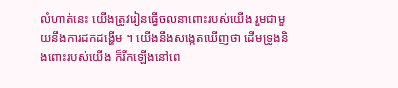លំហាត់នេះ យើងត្រូវរៀនធ្វើចលនាពោះរបស់យើង រួមជាមួយនឹងការដកដង្ហើម ។ យើងនឹងសង្កេតឃើញថា ដើមទ្រូងនិងពោះរបស់យើង ក៏រីកឡើងនៅពេ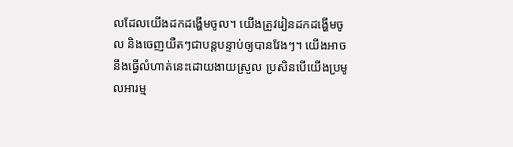លដែលយើងដកដង្ហើមចូល។ យើងត្រូវរៀនដកដង្ហើមចូល និងចេញយឺតៗជាបន្តបន្ទាប់ឲ្យបានវែងៗ។ យើងអាចនឹងធ្វើលំហាត់នេះដោយងាយស្រួល ប្រសិនបើយើងប្រមូលអារម្ម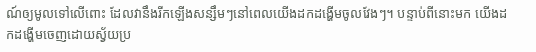ណ៍ឲ្យមូលទៅលើពោះ ដែលវានឹងរីកឡើងសន្សឹមៗនៅពេលយើងដកដង្ហើមចូលវែងៗ។ បន្ទាប់ពីនោះមក យើងដកដង្ហើមចេញដោយស្វ័យប្រ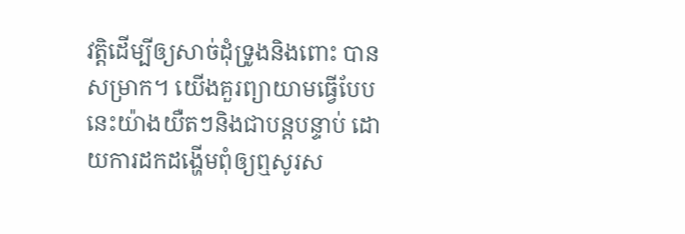វត្តិដើម្បីឲ្យសាច់ដុំទ្រូងនិងពោះ បានសម្រាក។ យើងគួរព្យាយាមធ្វើបែបនេះយ៉ាងយឺតៗនិងជាបន្តបន្ទាប់ ដោយការដកដង្ហើមពុំឲ្យឮសូរស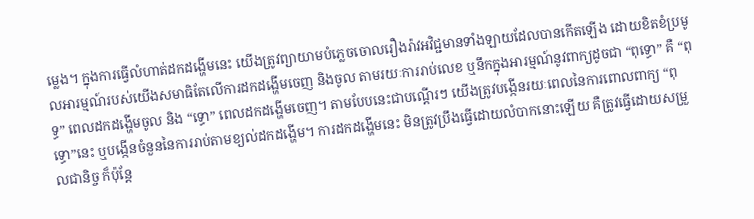ម្លេង។ ក្នុងការធ្វើលំហាត់ដកដង្ហើមនេះ យើងត្រូវព្យាយាមបំភ្លេចចោលរឿងរ៉ាវអវិជ្ជមានទាំងឡាយដែលបានកើតឡើង ដោយខិតខំប្រមូលអារម្មណ៍របស់យើងសមាធិតែលើការដកដង្ហើមចេញ និងចូល តាមរយៈការរាប់លេខ ឬនឹកក្នុងអារម្មណ៍នូវពាក្យដូចជា “ពុទ្ធោ” គឺ “ពុទ្ធ” ពេលដកដង្ហើមចូល និង “ទ្ធោ” ពេលដកដង្ហើមចេញ។ តាមបែបនេះជាបណ្តើរៗ យើងត្រូវបង្កើនរយៈពេលនៃការពោលពាក្យ “ពុទ្ធោ”នេះ ឬបង្កើនចំនួននៃការរាប់តាមខ្យល់ដកដង្ហើម។ ការដកដង្ហើមនេះ មិនត្រូវប្រឹងធ្វើដោយលំបាកនោះឡើយ គឺត្រូវធ្វើដោយសម្រួលជានិច្ច ក៏ប៉ុន្តែ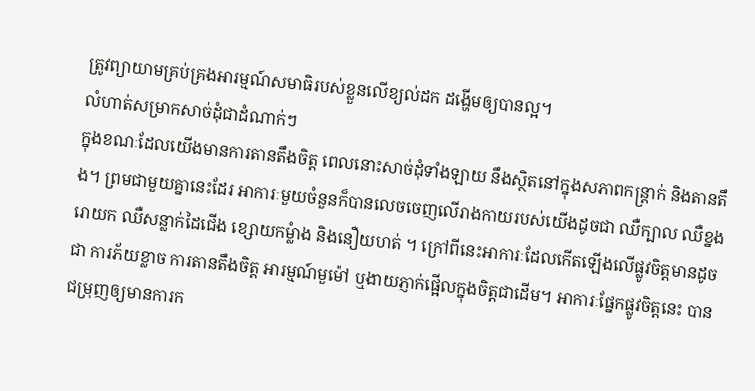ត្រូវព្យាយាមគ្រប់គ្រងអារម្មណ៍សមាធិរបស់ខ្លួនលើខ្យល់ដក ដង្ហើមឲ្យបានល្អ។
លំហាត់សម្រាកសាច់ដុំជាដំណាក់ៗ
ក្នុងខណៈដែលយើងមានការតានតឹងចិត្ត ពេលនោះសាច់ដុំទាំងឡាយ នឹងស្ថិតនៅក្នុងសភាពកន្ត្រាក់ និងតានតឹង។ ព្រមជាមួយគ្នានេះដែរ អាការៈមួយចំនួនក៏បានលេចចេញលើរាងកាយរបស់យើងដូចជា ឈឺក្បាល ឈឺខ្នង រោយក ឈឺសន្លាក់ដៃជើង ខ្សោយកម្លំាង និងនឿយហត់ ។ ក្រៅពីនេះអាការៈដែលកើតឡើងលើផ្លូវចិត្តមានដូចជា ការភ័យខ្លាច ការតានតឹងចិត្ត អារម្មណ៍មួម៉ៅ ឬងាយភ្ញាក់ផ្អើលក្នុងចិត្តជាដើម។ អាការៈផ្នែកផ្លូវចិត្តនេះ បានជម្រុញឲ្យមានការក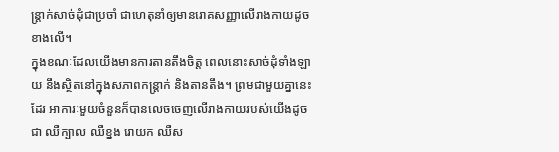ន្ត្រាក់សាច់ដុំជាប្រចាំ ជាហេតុនាំឲ្យមានរោគសញ្ញាលើរាងកាយដូចខាងលើ។
ក្នុងខណៈដែលយើងមានការតានតឹងចិត្ត ពេលនោះសាច់ដុំទាំងឡាយ នឹងស្ថិតនៅក្នុងសភាពកន្ត្រាក់ និងតានតឹង។ ព្រមជាមួយគ្នានេះដែរ អាការៈមួយចំនួនក៏បានលេចចេញលើរាងកាយរបស់យើងដូចជា ឈឺក្បាល ឈឺខ្នង រោយក ឈឺស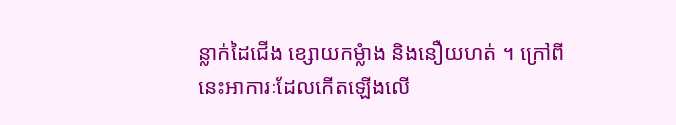ន្លាក់ដៃជើង ខ្សោយកម្លំាង និងនឿយហត់ ។ ក្រៅពីនេះអាការៈដែលកើតឡើងលើ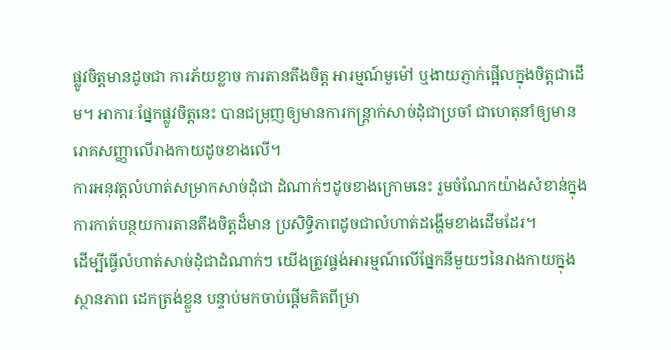ផ្លូវចិត្តមានដូចជា ការភ័យខ្លាច ការតានតឹងចិត្ត អារម្មណ៍មួម៉ៅ ឬងាយភ្ញាក់ផ្អើលក្នុងចិត្តជាដើម។ អាការៈផ្នែកផ្លូវចិត្តនេះ បានជម្រុញឲ្យមានការកន្ត្រាក់សាច់ដុំជាប្រចាំ ជាហេតុនាំឲ្យមានរោគសញ្ញាលើរាងកាយដូចខាងលើ។
ការអនុវត្តលំហាត់សម្រាកសាច់ដុំជា ដំណាក់ៗដូចខាងក្រោមនេះ រួមចំណែកយ៉ាងសំខាន់ក្នុងការកាត់បន្ថយការតានតឹងចិត្តដ៏មាន ប្រសិទ្ធិភាពដូចជាលំហាត់ដង្ហើមខាងដើមដែរ។
ដើម្បីធ្វើលំហាត់សាច់ដុំជាដំណាក់ៗ យើងត្រូវផ្ចង់អារម្មណ៍លើផ្នែកនីមួយៗនៃរាងកាយក្នុងស្ថានភាព ដេកត្រង់ខ្លួន បន្ទាប់មកចាប់ផ្តើមគិតពីម្រា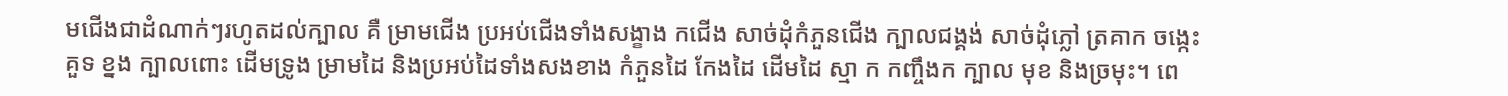មជើងជាដំណាក់ៗរហូតដល់ក្បាល គឺ ម្រាមជើង ប្រអប់ជើងទាំងសង្ខាង កជើង សាច់ដុំកំភួនជើង ក្បាលជង្គង់ សាច់ដុំភ្លៅ ត្រគាក ចង្កេះ គួទ ខ្នង ក្បាលពោះ ដើមទ្រូង ម្រាមដៃ និងប្រអប់ដៃទាំងសងខាង កំភួនដៃ កែងដៃ ដើមដៃ ស្មា ក កញ្ចឹងក ក្បាល មុខ និងច្រមុះ។ ពេ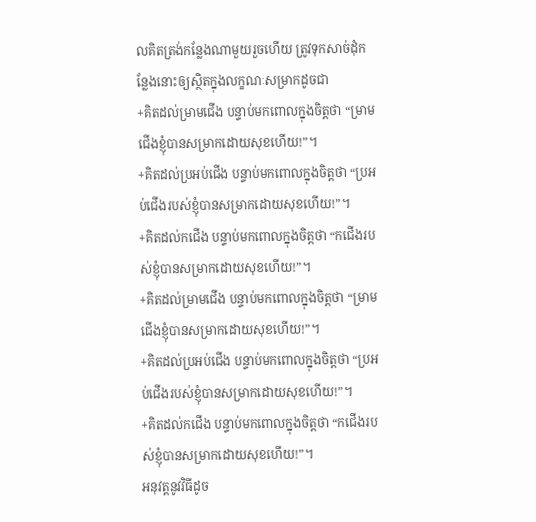លគិតត្រង់កន្លែងណាមួយរួចហើយ ត្រូវទុកសាច់ដុំកន្លែងនោះឲ្យស្ថិតក្នុងលក្ខណៈសម្រាកដូចជា
+គិតដល់ម្រាមជើង បន្ទាប់មកពោលក្នុងចិត្តថា “ម្រាមជើងខ្ញុំបានសម្រាកដោយសុខហើយ!”។
+គិតដល់ប្រអប់ជើង បន្ទាប់មកពោលក្នុងចិត្តថា “ប្រអប់ជើងរបស់ខ្ញុំបានសម្រាកដោយសុខហើយ!”។
+គិតដល់កជើង បន្ទាប់មកពោលក្នុងចិត្តថា “កជើងរបស់ខ្ញុំបានសម្រាកដោយសុខហើយ!”។
+គិតដល់ម្រាមជើង បន្ទាប់មកពោលក្នុងចិត្តថា “ម្រាមជើងខ្ញុំបានសម្រាកដោយសុខហើយ!”។
+គិតដល់ប្រអប់ជើង បន្ទាប់មកពោលក្នុងចិត្តថា “ប្រអប់ជើងរបស់ខ្ញុំបានសម្រាកដោយសុខហើយ!”។
+គិតដល់កជើង បន្ទាប់មកពោលក្នុងចិត្តថា “កជើងរបស់ខ្ញុំបានសម្រាកដោយសុខហើយ!”។
អនុវត្តនូវវិធីដូច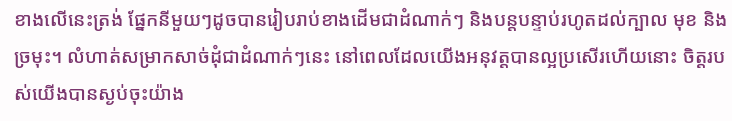ខាងលើនេះត្រង់ ផ្នែកនីមួយៗដូចបានរៀបរាប់ខាងដើមជាដំណាក់ៗ និងបន្តបន្ទាប់រហូតដល់ក្បាល មុខ និងច្រមុះ។ លំហាត់សម្រាកសាច់ដុំជាដំណាក់ៗនេះ នៅពេលដែលយើងអនុវត្តបានល្អប្រសើរហើយនោះ ចិត្តរបស់យើងបានស្ងប់ចុះយ៉ាង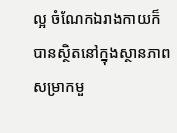ល្អ ចំណែកឯរាងកាយក៏បានស្ថិតនៅក្នុងស្ថានភាពសម្រាកមួ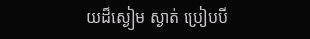យដ៏ស្ងៀម ស្ងាត់ ប្រៀបបី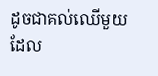ដូចជាគល់ឈើមួយដែល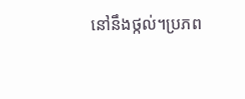នៅនឹងថ្កល់។ប្រភព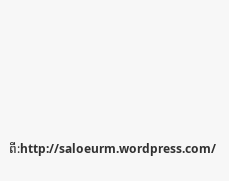ពី:http://saloeurm.wordpress.com/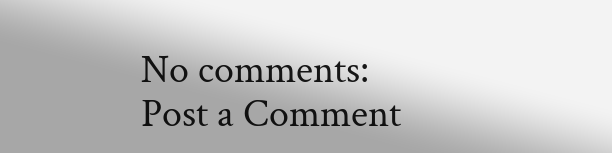No comments:
Post a Comment